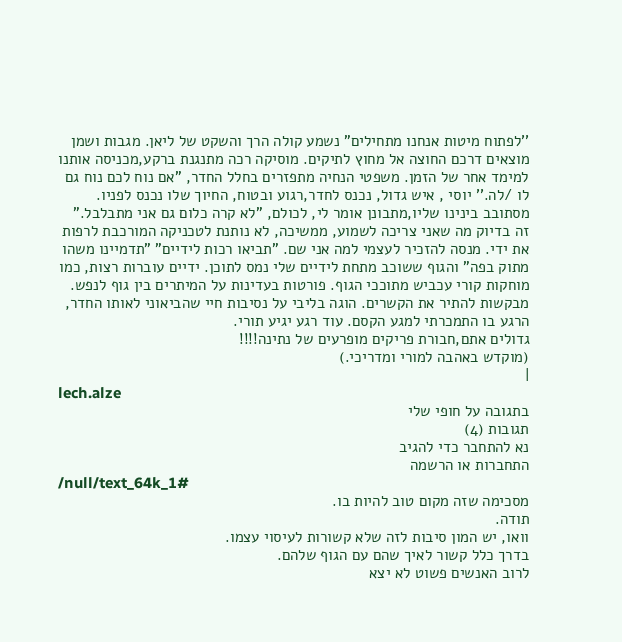''לפתוח מיטות אנחנו מתחילים" נשמע קולה הרך והשקט של ליאן. מגבות ושמן מוצאים דרכם החוצה אל מחוץ לתיקים. מוסיקה רכה מתנגנת ברקע,מכניסה אותנו למימד אחר של הזמן. משפטי הנחיה מתפזרים בחלל החדר, "אם נוח לכם נוח גם לו /לה.'' יוסי , איש גדול, נכנס לחדר,רגוע ובטוח, החיוך שלו נכנס לפניו. מסתובב בינינו שליו,מתבונן אומר לי, לכולם, "לא קרה כלום גם אני מתבלבל." זה בדיוק מה שאני צריכה לשמוע, ממשיכה, לא נותנת לטכניקה המורכבת לרפות את ידי. מנסה להזכיר לעצמי למה אני שם. "תביאו רכות לידיים" "תדמיינו משהו מתוק בפה" והגוף ששוכב מתחת לידיים שלי נמס לתוכן. ידיים עוברות רצות, כמו מוחקות קורי עכביש מתוככי הגוף. פורטות בעדינות על המיתרים בין גוף לנפש. מבקשות להתיר את הקשרים. הוגה בליבי על נסיבות חיי שהביאוני לאותו החדר, הרגע בו התמכרתי למגע הקסם. עוד רגע יגיע תורי.
גדולים אתם,חבורת פריקים מופרעים של נתינה!!!!
(מוקדש באהבה למורי ומדריכי.)
|
lech.alze
בתגובה על חופי שלי
תגובות (4)
נא להתחבר כדי להגיב
התחברות או הרשמה
/null/text_64k_1#
מסכימה שזה מקום טוב להיות בו.
תודה.
וואו, יש המון סיבות לזה שלא קשורות לעיסוי עצמו.
בדרך כלל קשור לאיך שהם עם הגוף שלהם.
לרוב האנשים פשוט לא יצא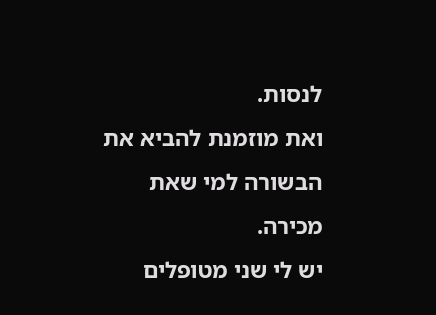לנסות.
ואת מוזמנת להביא את הבשורה למי שאת מכירה.
יש לי שני מטופלים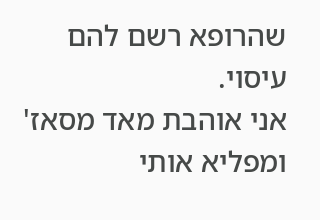שהרופא רשם להם עיסוי.
אני אוהבת מאד מסאז' ומפליא אותי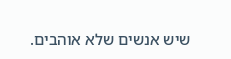שיש אנשים שלא אוהבים.